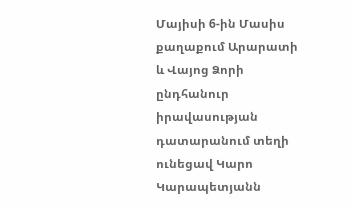Մայիսի 6-ին Մասիս քաղաքում Արարատի և Վայոց Ձորի ընդհանուր իրավասության դատարանում տեղի ունեցավ Կարո Կարապետյանն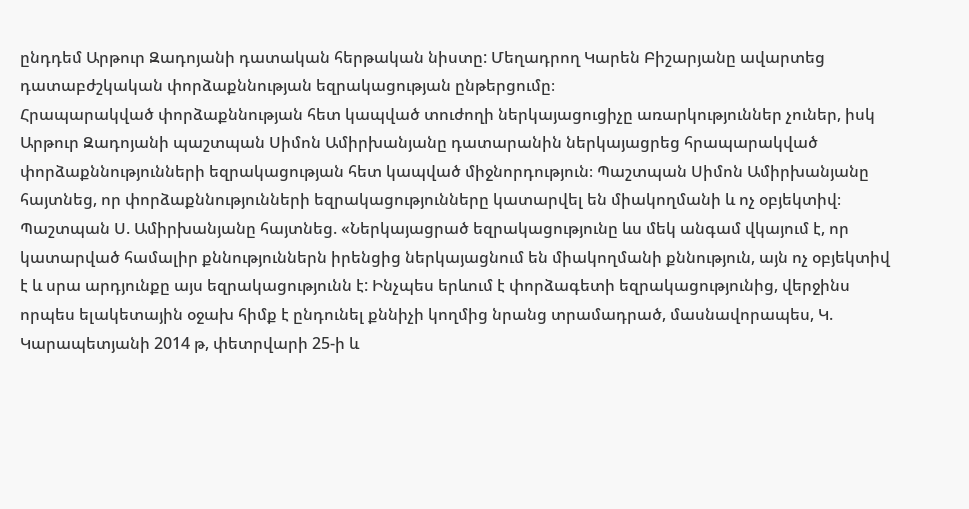ընդդեմ Արթուր Զադոյանի դատական հերթական նիստը: Մեղադրող Կարեն Բիշարյանը ավարտեց դատաբժշկական փորձաքննության եզրակացության ընթերցումը։
Հրապարակված փորձաքննության հետ կապված տուժողի ներկայացուցիչը առարկություններ չուներ, իսկ Արթուր Զադոյանի պաշտպան Սիմոն Ամիրխանյանը դատարանին ներկայացրեց հրապարակված փորձաքննությունների եզրակացության հետ կապված միջնորդություն։ Պաշտպան Սիմոն Ամիրխանյանը հայտնեց, որ փորձաքննությունների եզրակացությունները կատարվել են միակողմանի և ոչ օբյեկտիվ։
Պաշտպան Ս. Ամիրխանյանը հայտնեց. «Ներկայացրած եզրակացությունը ևս մեկ անգամ վկայում է, որ կատարված համալիր քննություններն իրենցից ներկայացնում են միակողմանի քննություն, այն ոչ օբյեկտիվ է և սրա արդյունքը այս եզրակացությունն է: Ինչպես երևում է փորձագետի եզրակացությունից, վերջինս որպես ելակետային օջախ հիմք է ընդունել քննիչի կողմից նրանց տրամադրած, մասնավորապես, Կ. Կարապետյանի 2014 թ, փետրվարի 25-ի և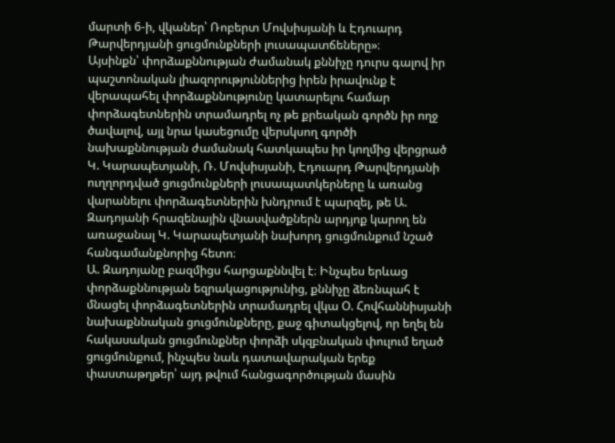մարտի 6-ի, վկաներ՝ Ռոբերտ Մովսիսյանի և Էդուարդ Թարվերդյանի ցուցմունքների լուսապատճեները»։
Այսինքն՝ փորձաքննության ժամանակ քննիչը դուրս գալով իր պաշտոնական լիազորություններից իրեն իրավունք է վերապահել փորձաքննությունը կատարելու համար փորձագետներին տրամադրել ոչ թե քրեական գործն իր ողջ ծավալով, այլ նրա կասեցումը վերսկսող գործի նախաքննության ժամանակ հատկապես իր կողմից վերցրած Կ. Կարապետյանի, Ռ. Մովսիսյանի, Էդուարդ Թարվերդյանի ուղղորդված ցուցմունքների լուսապատկերները և առանց վարանելու փորձագետներին խնդրում է պարզել, թե Ա. Զադոյանի հրազենային վնասվածքներն արդյոք կարող են առաջանալ Կ. Կարապետյանի նախորդ ցուցմունքում նշած հանգամանքնորից հետո։
Ա. Զադոյանը բազմիցս հարցաքննվել է։ Ինչպես երևաց փորձաքննության եզրակացությունից, քննիչը ձեռնպահ է մնացել փորձագետներին տրամադրել վկա Օ. Հովհաննիսյանի նախաքննական ցուցմունքները, քաջ գիտակցելով, որ եղել են հակասական ցուցմունքներ փորձի սկզբնական փուլում եղած ցուցմունքում, ինչպես նաև դատավարական երեք փաստաթղթեր՝ այդ թվում հանցագործության մասին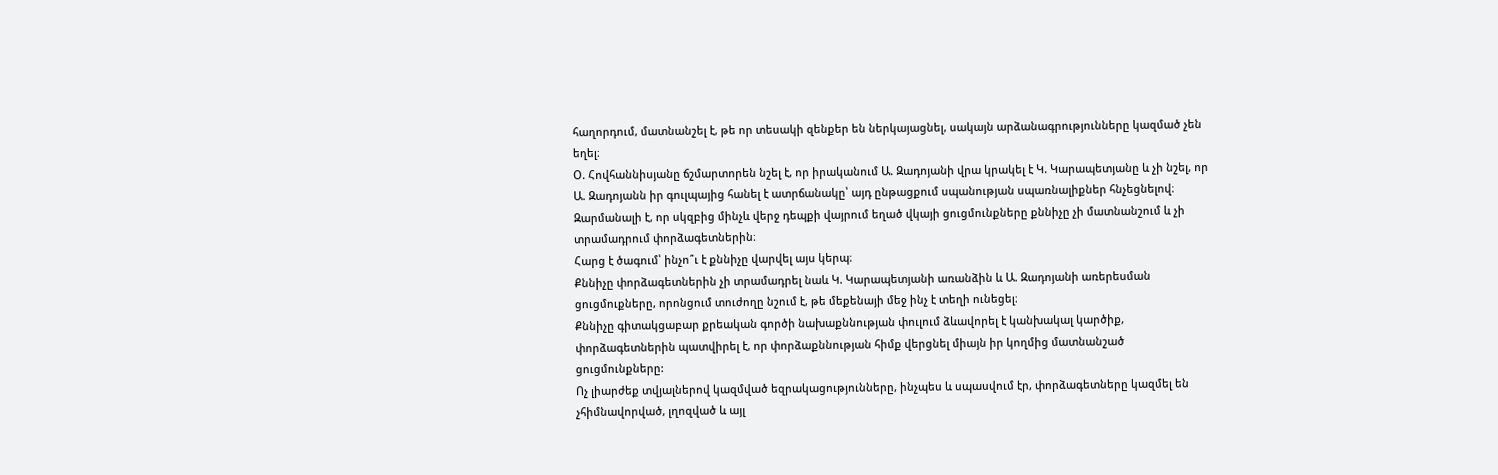հաղորդում, մատնանշել է, թե որ տեսակի զենքեր են ներկայացնել, սակայն արձանագրությունները կազմած չեն եղել։
Օ. Հովհաննիսյանը ճշմարտորեն նշել է, որ իրականում Ա. Զադոյանի վրա կրակել է Կ. Կարապետյանը և չի նշել, որ Ա. Զադոյանն իր գուլպայից հանել է ատրճանակը՝ այդ ընթացքում սպանության սպառնալիքներ հնչեցնելով։
Զարմանալի է, որ սկզբից մինչև վերջ դեպքի վայրում եղած վկայի ցուցմունքները քննիչը չի մատնանշում և չի տրամադրում փորձագետներին։
Հարց է ծագում՝ ինչո՞ւ է քննիչը վարվել այս կերպ։
Քննիչը փորձագետներին չի տրամադրել նաև Կ. Կարապետյանի առանձին և Ա. Զադոյանի առերեսման ցուցմուքները, որոնցում տուժողը նշում է, թե մեքենայի մեջ ինչ է տեղի ունեցել։
Քննիչը գիտակցաբար քրեական գործի նախաքննության փուլում ձևավորել է կանխակալ կարծիք, փորձագետներին պատվիրել է, որ փորձաքննության հիմք վերցնել միայն իր կողմից մատնանշած ցուցմունքները:
Ոչ լիարժեք տվյալներով կազմված եզրակացությունները, ինչպես և սպասվում էր, փորձագետները կազմել են չհիմնավորված, լղոզված և այլ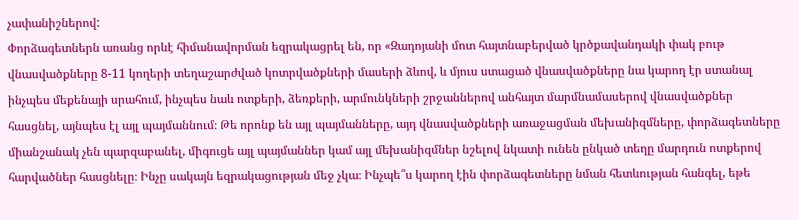չափանիշներով:
Փորձագետներն առանց որևէ հիմանավորման եզրակացրել են, որ «Զադոյանի մոտ հայտնաբերված կրծքավանդակի փակ բութ վնասվածքները 8-11 կողերի տեղաշարժված կոտրվածքների մասերի ձևով, և մյուս ստացած վնասվածքները նա կարող էր ստանալ ինչպես մեքենայի սրահում, ինչպես նաև ոտքերի, ձեռքերի, արմունկների շրջաններով անհայտ մարմնամասերով վնասվածքներ հասցնել, այնպես էլ այլ պայմաննում։ Թե որոնք են այլ պայմանները, այդ վնասվածքների առաջացման մեխանիզմները, փորձագետները միանշանակ չեն պարզաբանել, միգուցե այլ պայմաններ կամ այլ մեխանիզմներ նշելով նկատի ունեն ընկած տեղը մարդուն ոտքերով հարվածներ հասցնելը։ Ինչը սակայն եզրակացության մեջ չկա։ Ինչպե՞ս կարող էին փորձագետները նման հետևության հանգել, եթե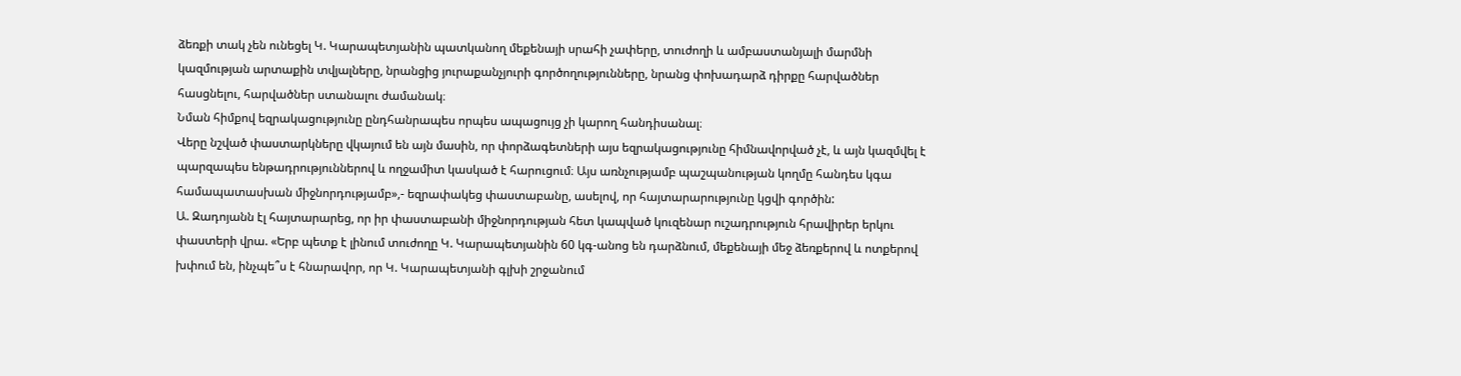ձեռքի տակ չեն ունեցել Կ. Կարապետյանին պատկանող մեքենայի սրահի չափերը, տուժողի և ամբաստանյալի մարմնի կազմության արտաքին տվյալները, նրանցից յուրաքանչյուրի գործողությունները, նրանց փոխադարձ դիրքը հարվածներ հասցնելու, հարվածներ ստանալու ժամանակ։
Նման հիմքով եզրակացությունը ընդհանրապես որպես ապացույց չի կարող հանդիսանալ։
Վերը նշված փաստարկները վկայում են այն մասին, որ փորձագետների այս եզրակացությունը հիմնավորված չէ, և այն կազմվել է պարզապես ենթադրություններով և ողջամիտ կասկած է հարուցում։ Այս առնչությամբ պաշպանության կողմը հանդես կգա համապատասխան միջնորդությամբ»,- եզրափակեց փաստաբանը, ասելով, որ հայտարարությունը կցվի գործին:
Ա. Զադոյանն էլ հայտարարեց, որ իր փաստաբանի միջնորդության հետ կապված կուզենար ուշադրություն հրավիրեր երկու փաստերի վրա. «Երբ պետք է լինում տուժողը Կ. Կարապետյանին 60 կգ-անոց են դարձնում, մեքենայի մեջ ձեռքերով և ոտքերով խփում են, ինչպե՞ս է հնարավոր, որ Կ. Կարապետյանի գլխի շրջանում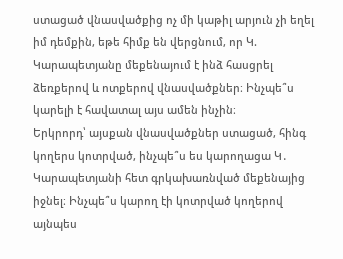ստացած վնասվածքից ոչ մի կաթիլ արյուն չի եղել իմ դեմքին, եթե հիմք են վերցնում, որ Կ. Կարապետյանը մեքենայում է ինձ հասցրել ձեռքերով և ոտքերով վնասվածքներ։ Ինչպե՞ս կարելի է հավատալ այս ամեն ինչին։
Երկրորդ՝ այսքան վնասվածքներ ստացած, հինգ կողերս կոտրված, ինչպե՞ս ես կարողացա Կ․ Կարապետյանի հետ գրկախառնված մեքենայից իջնել։ Ինչպե՞ս կարող էի կոտրված կողերով այնպես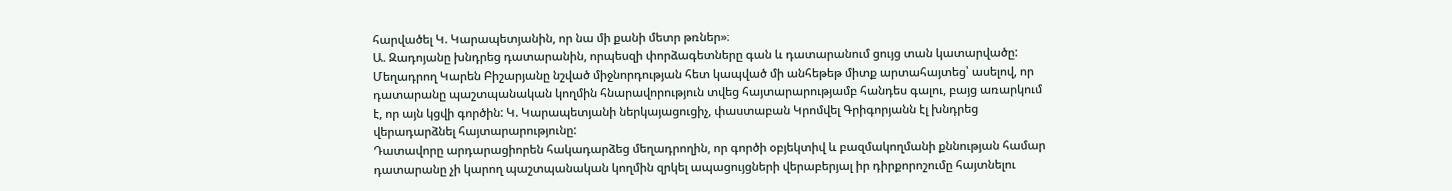հարվածել Կ. Կարապետյանին, որ նա մի քանի մետր թռներ»։
Ա. Զադոյանը խնդրեց դատարանին, որպեսզի փորձագետները գան և դատարանում ցույց տան կատարվածը:
Մեղադրող Կարեն Բիշարյանը նշված միջնորդության հետ կապված մի անհեթեթ միտք արտահայտեց՝ ասելով, որ դատարանը պաշտպանական կողմին հնարավորություն տվեց հայտարարությամբ հանդես գալու, բայց առարկում է, որ այն կցվի գործին: Կ. Կարապետյանի ներկայացուցիչ, փաստաբան Կրոմվել Գրիգորյանն էլ խնդրեց վերադարձնել հայտարարությունը:
Դատավորը արդարացիորեն հակադարձեց մեղադրողին, որ գործի օբյեկտիվ և բազմակողմանի քննության համար դատարանը չի կարող պաշտպանական կողմին զրկել ապացույցների վերաբերյալ իր դիրքորոշումը հայտնելու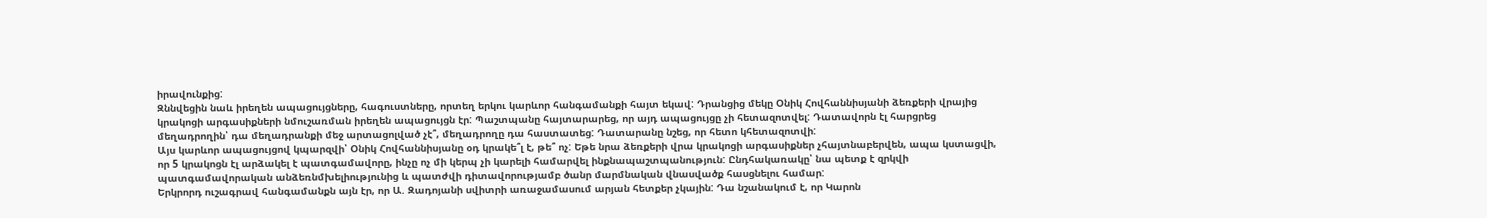իրավունքից:
Զննվեցին նաև իրեղեն ապացույցները, հագուստները, որտեղ երկու կարևոր հանգամանքի հայտ եկավ: Դրանցից մեկը Օնիկ Հովհաննիսյանի ձեռքերի վրայից կրակոցի արգասիքների նմուշառման իրեղեն ապացույցն էր: Պաշտպանը հայտարարեց, որ այդ ապացույցը չի հետազոտվել: Դատավորն էլ հարցրեց մեղադրողին՝ դա մեղադրանքի մեջ արտացոլված չէ՞, մեղադրողը դա հաստատեց: Դատարանը նշեց, որ հետո կհետազոտվի:
Այս կարևոր ապացույցով կպարզվի՝ Օնիկ Հովհաննիսյանը օդ կրակե՞լ է, թե՞ ոչ: Եթե նրա ձեռքերի վրա կրակոցի արգասիքներ չհայտնաբերվեն, ապա կստացվի, որ 5 կրակոցն էլ արձակել է պատգամավորը, ինչը ոչ մի կերպ չի կարելի համարվել ինքնապաշտպանություն: Ընդհակառակը՝ նա պետք է զրկվի պատգամավորական անձեռնմխելիությունից և պատժվի դիտավորությամբ ծանր մարմնական վնասվածք հասցնելու համար:
Երկրորդ ուշագրավ հանգամանքն այն էր, որ Ա. Զադոյանի սվիտրի առաջամասում արյան հետքեր չկային: Դա նշանակում է, որ Կարոն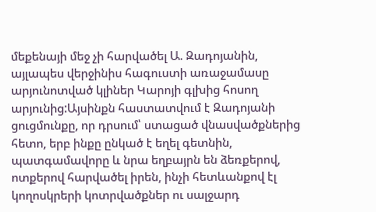մեքենայի մեջ չի հարվածել Ա. Զադոյանին, այլապես վերջինիս հագուստի առաջամասը արյունոտված կլիներ Կարոյի գլխից հոսող արյունից:Այսինքն հաստատվում է Զադոյանի ցուցմունքը, որ դրսում՝ ստացած վնասվածքներից հետո, երբ ինքը ընկած է եղել գետնին, պատգամավորը և նրա եղբայրն են ձեռքերով, ոտքերով հարվածել իրեն, ինչի հետևանքով էլ կողոսկրերի կոտրվածքներ ու սալջարդ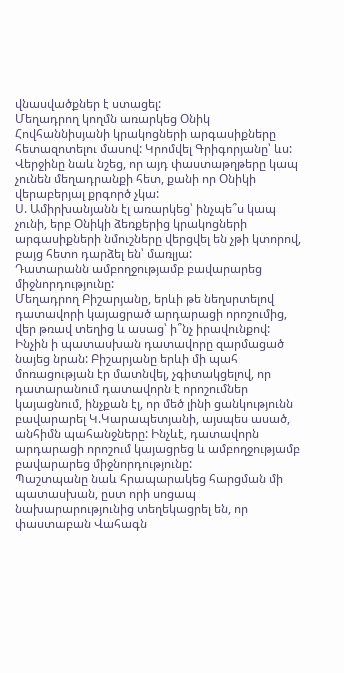վնասվածքներ է ստացել:
Մեղադրող կողմն առարկեց Օնիկ Հովհաննիսյանի կրակոցների արգասիքները հետազոտելու մասով: Կրոմվել Գրիգորյանը՝ ևս: Վերջինը նաև նշեց, որ այդ փաստաթղթերը կապ չունեն մեղադրանքի հետ, քանի որ Օնիկի վերաբերյալ քրգործ չկա:
Ս. Ամիրխանյանն էլ առարկեց՝ ինչպե՞ս կապ չունի, երբ Օնիկի ձեռքերից կրակոցների արգասիքների նմուշները վերցվել են չթի կտորով, բայց հետո դարձել են՝ մառլյա:
Դատարանն ամբողջությամբ բավարարեց միջնորդությունը:
Մեղադրող Բիշարյանը, երևի թե նեղսրտելով դատավորի կայացրած արդարացի որոշումից, վեր թռավ տեղից և ասաց՝ ի՞նչ իրավունքով: Ինչին ի պատասխան դատավորը զարմացած նայեց նրան: Բիշարյանը երևի մի պահ մոռացության էր մատնվել, չգիտակցելով, որ դատարանում դատավորն է որոշումներ կայացնում, ինչքան էլ, որ մեծ լինի ցանկությունն բավարարել Կ.Կարապետյանի, այսպես ասած, անհիմն պահանջները: Ինչևէ, դատավորն արդարացի որոշում կայացրեց և ամբողջությամբ բավարարեց միջնորդությունը:
Պաշտպանը նաև հրապարակեց հարցման մի պատասխան, ըստ որի սոցապ նախարարությունից տեղեկացրել են, որ փաստաբան Վահագն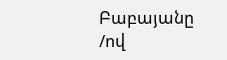Բաբայանը /ով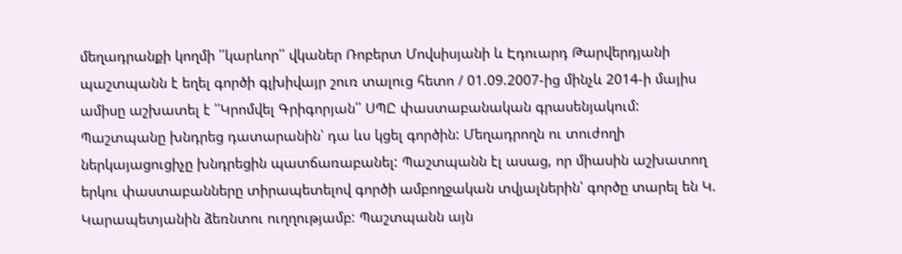մեղադրանքի կողմի ՛՛կարևոր՛՛ վկաներ Ռոբերտ Մովսիսյանի և Էդուարդ Թարվերդյանի պաշտպանն է եղել գործի գլխիվայր շուռ տալուց հետո / 01.09.2007-ից մինչև 2014-ի մայիս ամիսը աշխատել է ՛՛Կրոմվել Գրիգորյան՛՛ ՍՊԸ փաստաբանական գրասենյակում: Պաշտպանը խնդրեց դատարանին՝ դա ևս կցել գործին: Մեղադրողն ու տուժողի ներկայացուցիչը խնդրեցին պատճառաբանել: Պաշտպանն էլ ասաց, որ միասին աշխատող երկու փաստաբանները տիրապետելով գործի ամբողջական տվյալներին՝ գործը տարել են Կ. Կարապետյանին ձեռնտու ուղղությամբ: Պաշտպանն այն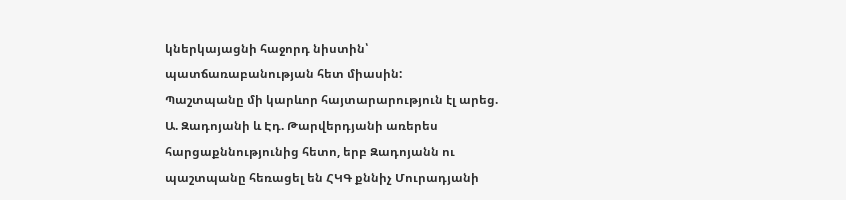կներկայացնի հաջորդ նիստին՝ պատճառաբանության հետ միասին:
Պաշտպանը մի կարևոր հայտարարություն էլ արեց. Ա. Զադոյանի և Էդ. Թարվերդյանի առերես հարցաքննությունից հետո, երբ Զադոյանն ու պաշտպանը հեռացել են ՀԿԳ քննիչ Մուրադյանի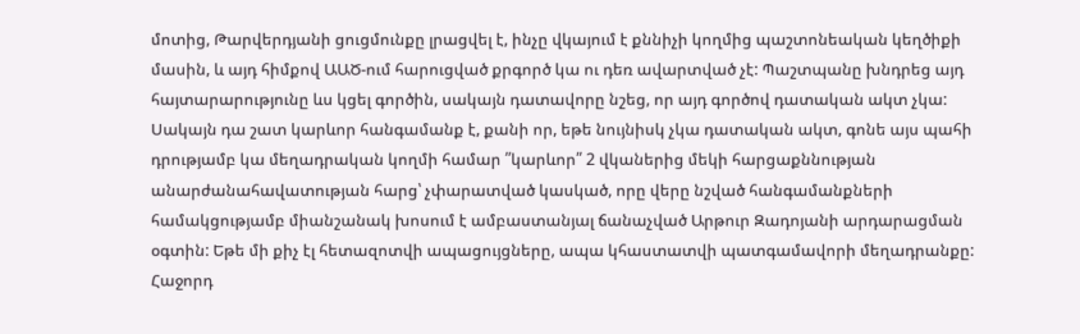մոտից, Թարվերդյանի ցուցմունքը լրացվել է, ինչը վկայում է քննիչի կողմից պաշտոնեական կեղծիքի մասին, և այդ հիմքով ԱԱԾ-ում հարուցված քրգործ կա ու դեռ ավարտված չէ: Պաշտպանը խնդրեց այդ հայտարարությունը ևս կցել գործին, սակայն դատավորը նշեց, որ այդ գործով դատական ակտ չկա:
Սակայն դա շատ կարևոր հանգամանք է, քանի որ, եթե նույնիսկ չկա դատական ակտ, գոնե այս պահի դրությամբ կա մեղադրական կողմի համար ՛՛կարևոր՛՛ 2 վկաներից մեկի հարցաքննության անարժանահավատության հարց՝ չփարատված կասկած, որը վերը նշված հանգամանքների համակցությամբ միանշանակ խոսում է ամբաստանյալ ճանաչված Արթուր Զադոյանի արդարացման օգտին: Եթե մի քիչ էլ հետազոտվի ապացույցները, ապա կհաստատվի պատգամավորի մեղադրանքը:
Հաջորդ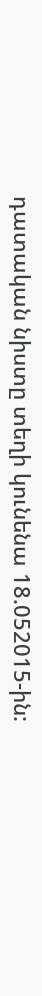դատական նիստը տեղի կունենա 18.052015-ին: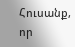Հուսանք, որ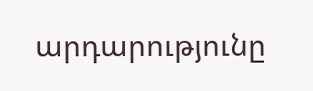արդարությունը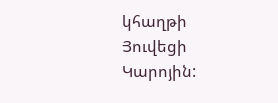կհաղթի Յուվեցի Կարոյին: